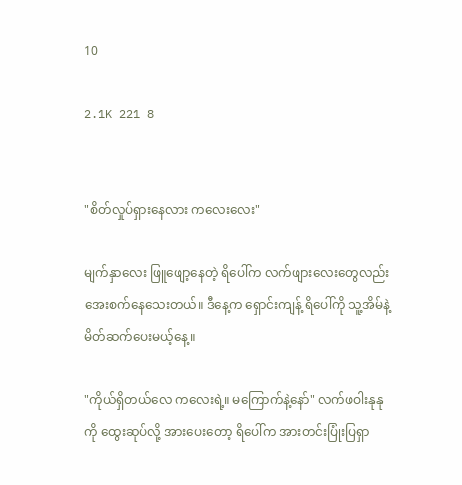10

2.1K 221 8


"စိတ်လှုပ်ရှားနေလား ကလေးလေး"

မျက်နှာလေး ဖြူဖျော့နေတဲ့ ရိပေါ်က လက်ဖျားလေးတွေလည်း အေးစက်နေသေးတယ်။ ဒီနေ့က ရှောင်းကျန့် ရိပေါ်ကို သူ့အိမ်နဲ့မိတ်ဆက်ပေးမယ့်နေ့။

"ကိုယ်ရှိတယ်လေ ကလေးရဲ့။ မကြောက်နဲ့နော်" လက်ဖဝါးနုနုကို ထွေးဆုပ်လို့ အားပေးတော့ ရိပေါ်က အားတင်းပြုံးပြရှာ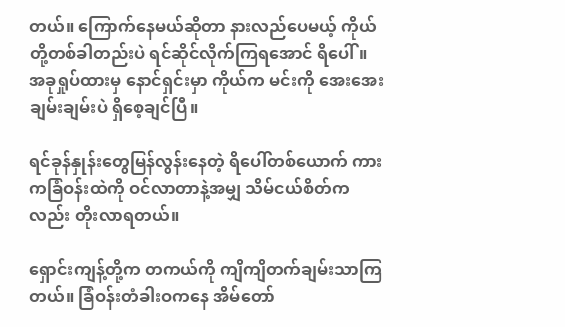တယ်။ ကြောက်နေမယ်ဆိုတာ နားလည်ပေမယ့် ကိုယ်တို့တစ်ခါတည်းပဲ ရင်ဆိုင်လိုက်ကြရအောင် ရိပေါ်။ အခုရှုပ်ထားမှ နောင်ရှင်းမှာ ကိုယ်က မင်းကို အေးအေးချမ်းချမ်းပဲ ရှိစေ့ချင်ပြီ။

ရင်ခုန်နှုန်းတွေမြန်လွန်းနေတဲ့ ရိပေါ်တစ်ယောက် ကားကခြံဝန်းထဲကို ဝင်လာတာနဲ့အမျှ သိမ်ငယ်စိတ်ကလည်း တိုးလာရတယ်။

ရှောင်းကျန့်တို့က တကယ်ကို ကျိကျိတက်ချမ်းသာကြတယ်။ ခြံဝန်းတံခါးဝကနေ အိမ်တော်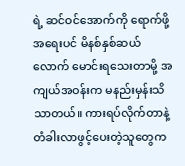ရဲ့ ဆင်ဝင်အောက်ကို ရောက်ဖို့အရေးပင် မိနစ်နှစ်ဆယ်လောက် မောင်းရသေးတာမို့ အကျယ်အဝန်းက မနည်းမှန်းသိသာတယ်။ ကားရပ်လိုက်တာနဲ့ တံခါးလာဖွင့်ပေးတဲ့သူတွေက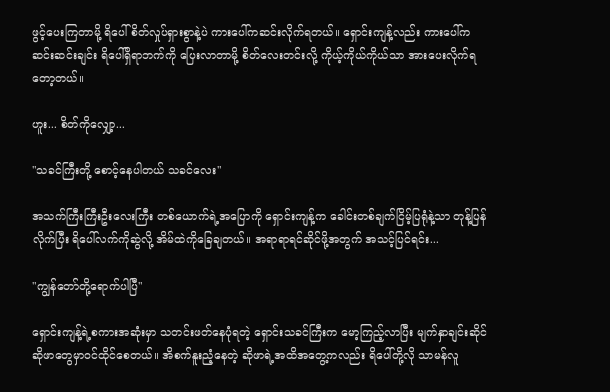ဖွင့်ပေးကြတာမို့ ရိပေါ် စိတ်လှုပ်ရှားစွာနဲ့ပဲ ကားပေါ်ကဆင်းလိုက်ရတယ်။ ရှောင်းကျန့်လည်း ကားပေါ်ကဆင်းဆင်းချင်း ရိပေါ်ရှိရာဘက်ကို ပြေးလာတာမို့ စိတ်လေးတင်းလို့ ကိုယ့်ကိုယ်ကိုယ်သာ အားပေးလိုက်ရတော့တယ်။

ဟူး... စိတ်ကိုလျှော့...

"သခင်ကြီးတို့ စောင့်နေပါတယ် သခင်လေး"

အသက်ကြီးကြီးဦးလေးကြီး တစ်ယောက်ရဲ့အပြောကို ရှောင်းကျန့်က ခေါင်းတစ်ချက်ငြိမ့်ပြရုံနဲ့သာ တုန့်ပြန်လိုက်ပြီး ရိပေါ်လက်ကိုဆွဲလို့ အိမ်ထဲကိုခြေချတယ်။ အရာရာရင်ဆိုင်ဖို့အတွက် အသင့်ပြင်ရင်း...

"ကျွန်တော်တို့ရောက်ပါပြီ"

ရှောင်းကျန့်ရဲ့စကားအဆုံးမှာ သတင်းဖတ်နေပုံရတဲ့ ရှောင်းသခင်ကြီးက မော့ကြည့်လာပြီး မျက်နှာချင်းဆိုင် ဆိုဖာတွေမှာဝင်ထိုင်စေတယ်။ အိစက်နူးညံ့နေတဲ့ ဆိုဖာရဲ့အထိ‌အတွေ့ကလည်း ရိပေါ်တို့လို သာမန်လူ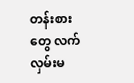တန်းစားတွေ လက်လှမ်းမ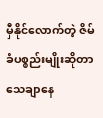မှီနိုင်လောက်တဲ့ ဇိမ်ခံပစ္စည်းမျိုးဆိုတာ သေချာနေ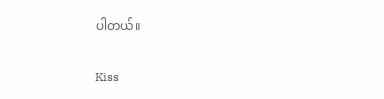ပါတယ်။

Kiss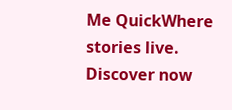Me QuickWhere stories live. Discover now